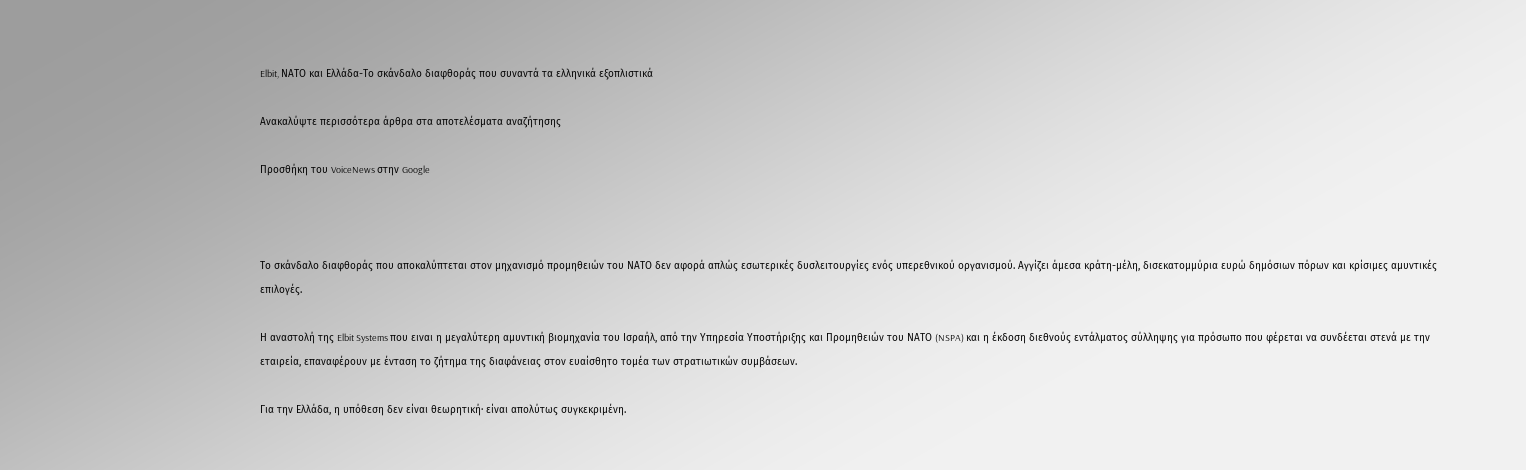Elbit, ΝΑΤΟ και Ελλάδα-Το σκάνδαλο διαφθοράς που συναντά τα ελληνικά εξοπλιστικά

Ανακαλύψτε περισσότερα άρθρα στα αποτελέσματα αναζήτησης

Προσθήκη του VoiceNews στην Google



Το σκάνδαλο διαφθοράς που αποκαλύπτεται στον μηχανισμό προμηθειών του ΝΑΤΟ δεν αφορά απλώς εσωτερικές δυσλειτουργίες ενός υπερεθνικού οργανισμού. Αγγίζει άμεσα κράτη-μέλη, δισεκατομμύρια ευρώ δημόσιων πόρων και κρίσιμες αμυντικές επιλογές.

Η αναστολή της Elbit Systems που ειναι η μεγαλύτερη αμυντική βιομηχανία του Ισραήλ, από την Υπηρεσία Υποστήριξης και Προμηθειών του ΝΑΤΟ (NSPA) και η έκδοση διεθνούς εντάλματος σύλληψης για πρόσωπο που φέρεται να συνδέεται στενά με την εταιρεία, επαναφέρουν με ένταση το ζήτημα της διαφάνειας στον ευαίσθητο τομέα των στρατιωτικών συμβάσεων.

Για την Ελλάδα, η υπόθεση δεν είναι θεωρητική· είναι απολύτως συγκεκριμένη.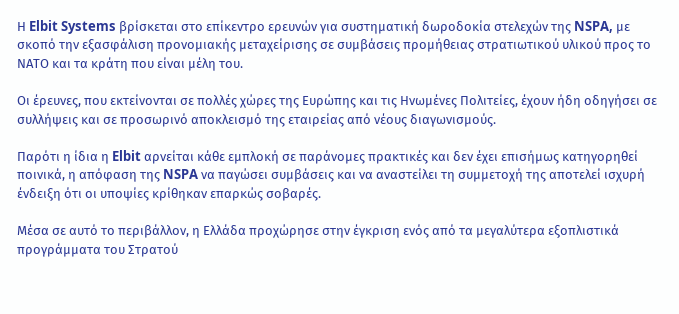Η Elbit Systems βρίσκεται στο επίκεντρο ερευνών για συστηματική δωροδοκία στελεχών της NSPA, με σκοπό την εξασφάλιση προνομιακής μεταχείρισης σε συμβάσεις προμήθειας στρατιωτικού υλικού προς το ΝΑΤΟ και τα κράτη που είναι μέλη του.

Οι έρευνες, που εκτείνονται σε πολλές χώρες της Ευρώπης και τις Ηνωμένες Πολιτείες, έχουν ήδη οδηγήσει σε συλλήψεις και σε προσωρινό αποκλεισμό της εταιρείας από νέους διαγωνισμούς.

Παρότι η ίδια η Elbit αρνείται κάθε εμπλοκή σε παράνομες πρακτικές και δεν έχει επισήμως κατηγορηθεί ποινικά, η απόφαση της NSPA να παγώσει συμβάσεις και να αναστείλει τη συμμετοχή της αποτελεί ισχυρή ένδειξη ότι οι υποψίες κρίθηκαν επαρκώς σοβαρές.

Μέσα σε αυτό το περιβάλλον, η Ελλάδα προχώρησε στην έγκριση ενός από τα μεγαλύτερα εξοπλιστικά προγράμματα του Στρατού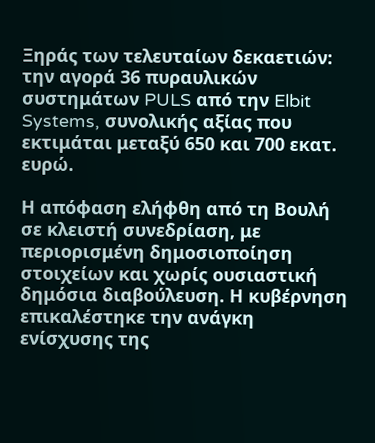Ξηράς των τελευταίων δεκαετιών: την αγορά 36 πυραυλικών συστημάτων PULS από την Elbit Systems, συνολικής αξίας που εκτιμάται μεταξύ 650 και 700 εκατ. ευρώ.

Η απόφαση ελήφθη από τη Βουλή σε κλειστή συνεδρίαση, με περιορισμένη δημοσιοποίηση στοιχείων και χωρίς ουσιαστική δημόσια διαβούλευση. Η κυβέρνηση επικαλέστηκε την ανάγκη ενίσχυσης της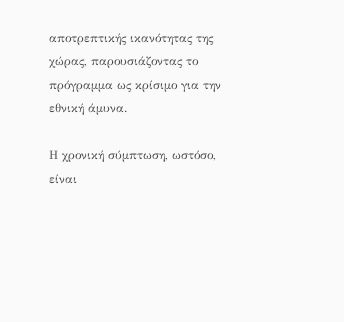αποτρεπτικής ικανότητας της χώρας, παρουσιάζοντας το πρόγραμμα ως κρίσιμο για την εθνική άμυνα.

Η χρονική σύμπτωση, ωστόσο, είναι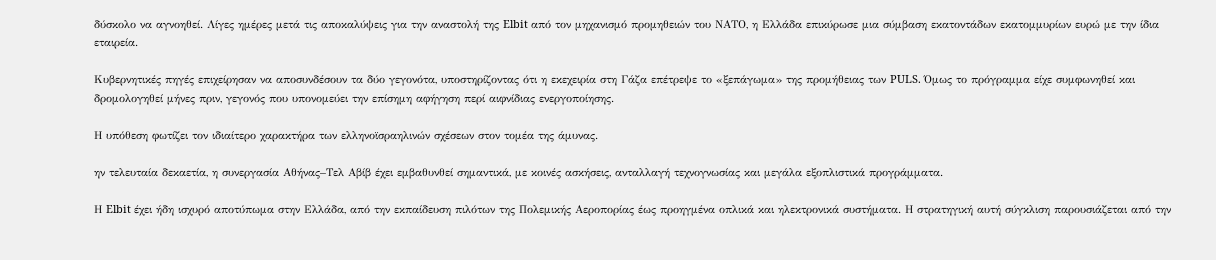δύσκολο να αγνοηθεί. Λίγες ημέρες μετά τις αποκαλύψεις για την αναστολή της Elbit από τον μηχανισμό προμηθειών του ΝΑΤΟ, η Ελλάδα επικύρωσε μια σύμβαση εκατοντάδων εκατομμυρίων ευρώ με την ίδια εταιρεία.

Κυβερνητικές πηγές επιχείρησαν να αποσυνδέσουν τα δύο γεγονότα, υποστηρίζοντας ότι η εκεχειρία στη Γάζα επέτρεψε το «ξεπάγωμα» της προμήθειας των PULS. Όμως το πρόγραμμα είχε συμφωνηθεί και δρομολογηθεί μήνες πριν, γεγονός που υπονομεύει την επίσημη αφήγηση περί αιφνίδιας ενεργοποίησης.

Η υπόθεση φωτίζει τον ιδιαίτερο χαρακτήρα των ελληνοϊσραηλινών σχέσεων στον τομέα της άμυνας.

ην τελευταία δεκαετία, η συνεργασία Αθήνας–Τελ Αβίβ έχει εμβαθυνθεί σημαντικά, με κοινές ασκήσεις, ανταλλαγή τεχνογνωσίας και μεγάλα εξοπλιστικά προγράμματα.

Η Elbit έχει ήδη ισχυρό αποτύπωμα στην Ελλάδα, από την εκπαίδευση πιλότων της Πολεμικής Αεροπορίας έως προηγμένα οπλικά και ηλεκτρονικά συστήματα. Η στρατηγική αυτή σύγκλιση παρουσιάζεται από την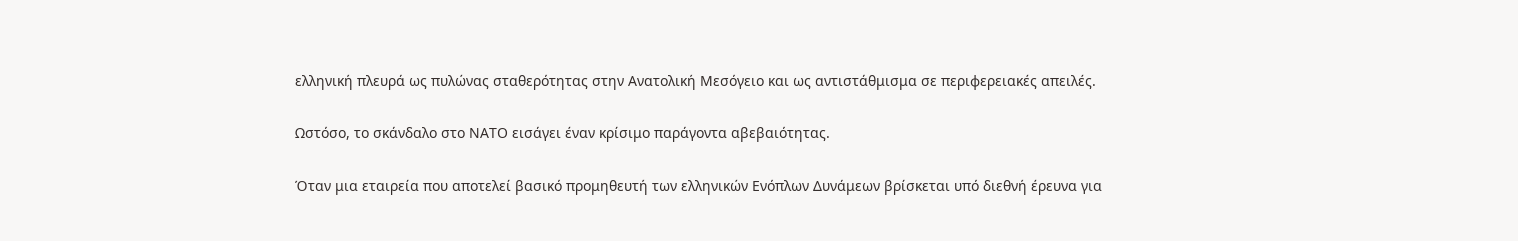ελληνική πλευρά ως πυλώνας σταθερότητας στην Ανατολική Μεσόγειο και ως αντιστάθμισμα σε περιφερειακές απειλές.

Ωστόσο, το σκάνδαλο στο ΝΑΤΟ εισάγει έναν κρίσιμο παράγοντα αβεβαιότητας.

Όταν μια εταιρεία που αποτελεί βασικό προμηθευτή των ελληνικών Ενόπλων Δυνάμεων βρίσκεται υπό διεθνή έρευνα για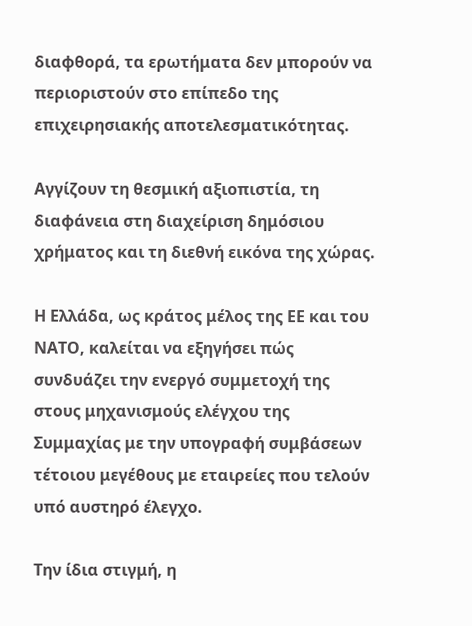διαφθορά, τα ερωτήματα δεν μπορούν να περιοριστούν στο επίπεδο της επιχειρησιακής αποτελεσματικότητας.

Αγγίζουν τη θεσμική αξιοπιστία, τη διαφάνεια στη διαχείριση δημόσιου χρήματος και τη διεθνή εικόνα της χώρας.

Η Ελλάδα, ως κράτος μέλος της ΕΕ και του ΝΑΤΟ, καλείται να εξηγήσει πώς συνδυάζει την ενεργό συμμετοχή της στους μηχανισμούς ελέγχου της Συμμαχίας με την υπογραφή συμβάσεων τέτοιου μεγέθους με εταιρείες που τελούν υπό αυστηρό έλεγχο.

Την ίδια στιγμή, η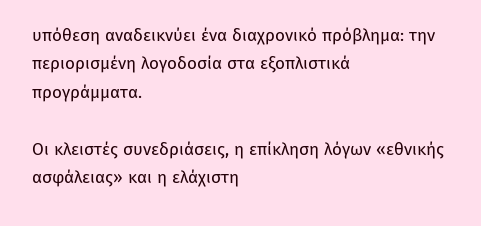υπόθεση αναδεικνύει ένα διαχρονικό πρόβλημα: την περιορισμένη λογοδοσία στα εξοπλιστικά προγράμματα.

Οι κλειστές συνεδριάσεις, η επίκληση λόγων «εθνικής ασφάλειας» και η ελάχιστη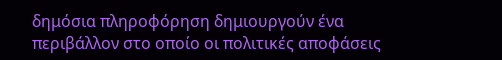δημόσια πληροφόρηση δημιουργούν ένα περιβάλλον στο οποίο οι πολιτικές αποφάσεις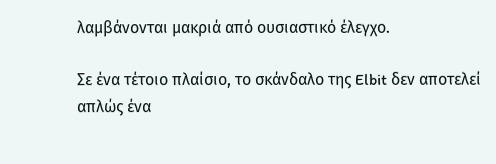λαμβάνονται μακριά από ουσιαστικό έλεγχο.

Σε ένα τέτοιο πλαίσιο, το σκάνδαλο της Elbit δεν αποτελεί απλώς ένα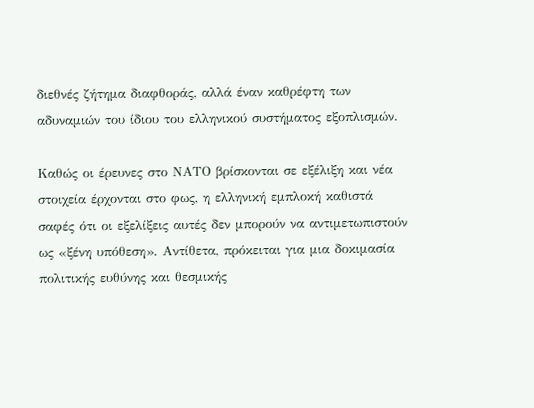διεθνές ζήτημα διαφθοράς, αλλά έναν καθρέφτη των αδυναμιών του ίδιου του ελληνικού συστήματος εξοπλισμών.

Καθώς οι έρευνες στο ΝΑΤΟ βρίσκονται σε εξέλιξη και νέα στοιχεία έρχονται στο φως, η ελληνική εμπλοκή καθιστά σαφές ότι οι εξελίξεις αυτές δεν μπορούν να αντιμετωπιστούν ως «ξένη υπόθεση». Αντίθετα, πρόκειται για μια δοκιμασία πολιτικής ευθύνης και θεσμικής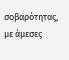σοβαρότητας, με άμεσες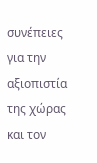συνέπειες για την αξιοπιστία της χώρας και τον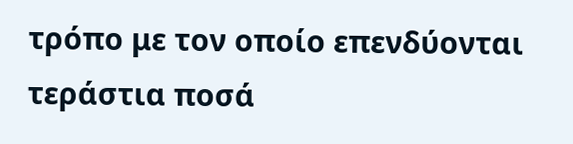τρόπο με τον οποίο επενδύονται τεράστια ποσά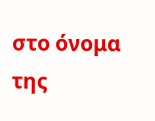στο όνομα της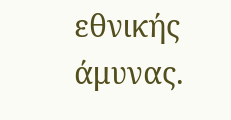εθνικής άμυνας.